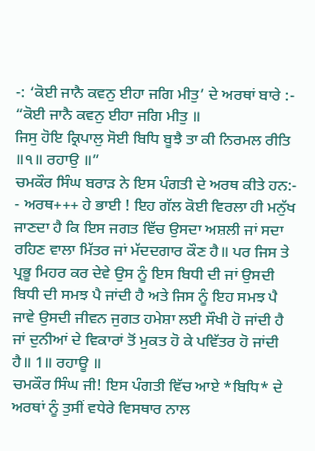-: ‘ਕੋਈ ਜਾਨੈ ਕਵਨੁ ਈਹਾ ਜਗਿ ਮੀਤੁ’ ਦੇ ਅਰਥਾਂ ਬਾਰੇ :-
“ਕੋਈ ਜਾਨੈ ਕਵਨੁ ਈਹਾ ਜਗਿ ਮੀਤੁ ॥
ਜਿਸੁ ਹੋਇ ਕ੍ਰਿਪਾਲੁ ਸੋਈ ਬਿਧਿ ਬੂਝੈ ਤਾ ਕੀ ਨਿਰਮਲ ਰੀਤਿ ॥੧॥ ਰਹਾਉ ॥”
ਚਮਕੌਰ ਸਿੰਘ ਬਰਾੜ ਨੇ ਇਸ ਪੰਗਤੀ ਦੇ ਅਰਥ ਕੀਤੇ ਹਨ:-
- ਅਰਥ+++ ਹੇ ਭਾਈ ! ਇਹ ਗੱਲ ਕੋਈ ਵਿਰਲਾ ਹੀ ਮਨੁੱਖ ਜਾਣਦਾ ਹੈ ਕਿ ਇਸ ਜਗਤ ਵਿੱਚ ਉਸਦਾ ਅਸ਼ਲੀ ਜਾਂ ਸਦਾ ਰਹਿਣ ਵਾਲਾ ਮਿੱਤਰ ਜਾਂ ਮੱਦਦਗਾਰ ਕੌਣ ਹੈ॥ ਪਰ ਜਿਸ ਤੇ ਪ੍ਰਭੂ ਮਿਹਰ ਕਰ ਦੇਵੇ ਉਸ ਨੂੰ ਇਸ ਬਿਧੀ ਦੀ ਜਾਂ ਉਸਦੀ ਬਿਧੀ ਦੀ ਸਮਝ ਪੈ ਜਾਂਦੀ ਹੈ ਅਤੇ ਜਿਸ ਨੂੰ ਇਹ ਸਮਝ ਪੈ ਜਾਵੇ ਉਸਦੀ ਜੀਵਨ ਜੁਗਤ ਹਮੇਸ਼ਾ ਲਈ ਸੌਖੀ ਹੋ ਜਾਂਦੀ ਹੈ ਜਾਂ ਦੁਨੀਆਂ ਦੇ ਵਿਕਾਰਾਂ ਤੋਂ ਮੁਕਤ ਹੋ ਕੇ ਪਵਿੱਤਰ ਹੋ ਜਾਂਦੀ ਹੈ॥ 1॥ ਰਹਾਊ ॥
ਚਮਕੌਰ ਸਿੰਘ ਜੀ! ਇਸ ਪੰਗਤੀ ਵਿੱਚ ਆਏ *ਬਿਧਿ* ਦੇ ਅਰਥਾਂ ਨੂੰ ਤੁਸੀਂ ਵਧੇਰੇ ਵਿਸਥਾਰ ਨਾਲ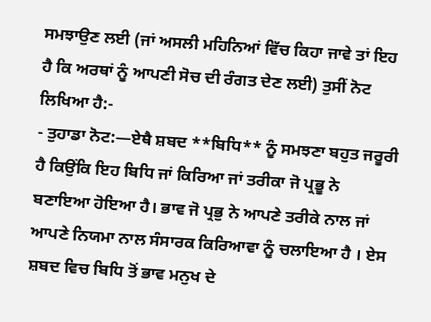ਸਮਝਾਉਣ ਲਈ (ਜਾਂ ਅਸਲੀ ਮਹਿਨਿਆਂ ਵਿੱਚ ਕਿਹਾ ਜਾਵੇ ਤਾਂ ਇਹ ਹੈ ਕਿ ਅਰਥਾਂ ਨੂੰ ਆਪਣੀ ਸੋਚ ਦੀ ਰੰਗਤ ਦੇਣ ਲਈ) ਤੁਸੀਂ ਨੋਟ ਲਿਖਿਆ ਹੈ:-
- ਤੁਹਾਡਾ ਨੋਟ:—ਏਥੈ ਸ਼ਬਦ **ਬਿਧਿ** ਨੂੰ ਸਮਝਣਾ ਬਹੁਤ ਜਰੂਰੀ ਹੈ ਕਿਉਂਕਿ ਇਹ ਬਿਧਿ ਜਾਂ ਕਿਰਿਆ ਜਾਂ ਤਰੀਕਾ ਜੋ ਪ੍ਰਭੂ ਨੇ ਬਣਾਇਆ ਹੋਇਆ ਹੈ। ਭਾਵ ਜੋ ਪ੍ਰਭੁ ਨੇ ਆਪਣੇ ਤਰੀਕੇ ਨਾਲ ਜਾਂ ਆਪਣੇ ਨਿਯਮਾ ਨਾਲ ਸੰਸਾਰਕ ਕਿਰਿਆਵਾ ਨੂੰ ਚਲਾਇਆ ਹੈ । ਏਸ ਸ਼ਬਦ ਵਿਚ ਬਿਧਿ ਤੋਂ ਭਾਵ ਮਨੁਖ ਦੇ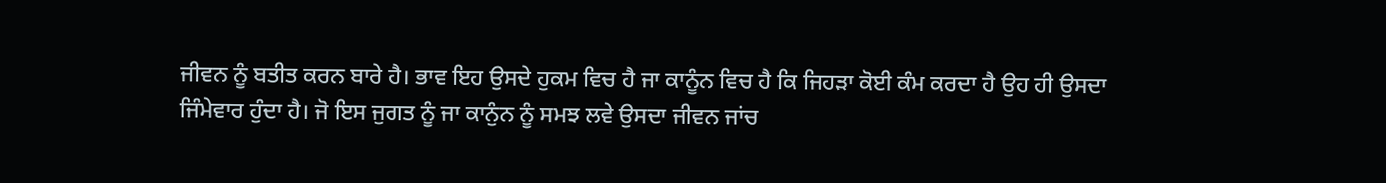ਜੀਵਨ ਨੂੰ ਬਤੀਤ ਕਰਨ ਬਾਰੇ ਹੈ। ਭਾਵ ਇਹ ਉਸਦੇ ਹੁਕਮ ਵਿਚ ਹੈ ਜਾ ਕਾਨੂੰਨ ਵਿਚ ਹੈ ਕਿ ਜਿਹੜਾ ਕੋਈ ਕੰਮ ਕਰਦਾ ਹੈ ਉਹ ਹੀ ਉਸਦਾ ਜਿੰਮੇਵਾਰ ਹੁੰਦਾ ਹੈ। ਜੋ ਇਸ ਜੁਗਤ ਨੂੰ ਜਾ ਕਾਨੁੰਨ ਨੂੰ ਸਮਝ ਲਵੇ ਉਸਦਾ ਜੀਵਨ ਜਾਂਚ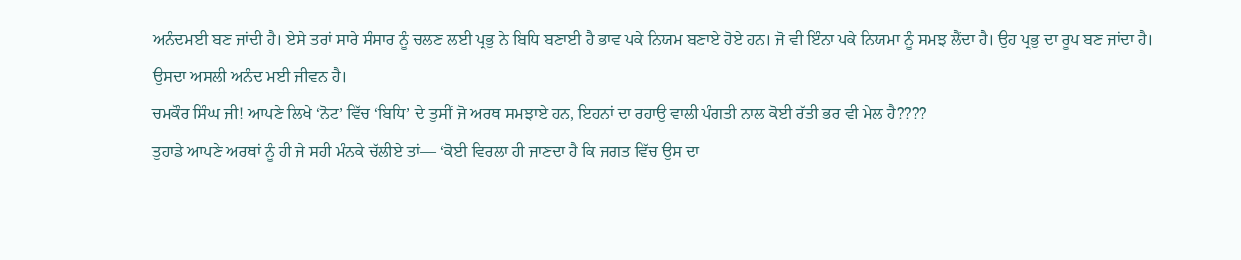ਅਨੰਦਮਈ ਬਣ ਜਾਂਦੀ ਹੈ। ਏਸੇ ਤਰਾਂ ਸਾਰੇ ਸੰਸਾਰ ਨੂੰ ਚਲਣ ਲਈ ਪ੍ਰਭੁ ਨੇ ਬਿਧਿ ਬਣਾਈ ਹੈ ਭਾਵ ਪਕੇ ਨਿਯਮ ਬਣਾਏ ਹੋਏ ਹਨ। ਜੋ ਵੀ ਇੰਨਾ ਪਕੇ ਨਿਯਮਾ ਨੂੰ ਸਮਝ ਲੈਂਦਾ ਹੈ। ਉਹ ਪ੍ਰਭੁ ਦਾ ਰੂਪ ਬਣ ਜਾਂਦਾ ਹੈ। ਉਸਦਾ ਅਸਲੀ ਅਨੰਦ ਮਈ ਜੀਵਨ ਹੈ।
ਚਮਕੌਰ ਸਿੰਘ ਜੀ! ਆਪਣੇ ਲਿਖੇ ‘ਨੋਟ’ ਵਿੱਚ ‘ਬਿਧਿ’ ਦੇ ਤੁਸੀਂ ਜੋ ਅਰਥ ਸਮਝਾਏ ਹਨ, ਇਹਨਾਂ ਦਾ ਰਹਾਉ ਵਾਲੀ ਪੰਗਤੀ ਨਾਲ ਕੋਈ ਰੱਤੀ ਭਰ ਵੀ ਮੇਲ ਹੈ????
ਤੁਹਾਡੇ ਆਪਣੇ ਅਰਥਾਂ ਨੂੰ ਹੀ ਜੇ ਸਹੀ ਮੰਨਕੇ ਚੱਲੀਏ ਤਾਂ— ‘ਕੋਈ ਵਿਰਲਾ ਹੀ ਜਾਣਦਾ ਹੈ ਕਿ ਜਗਤ ਵਿੱਚ ਉਸ ਦਾ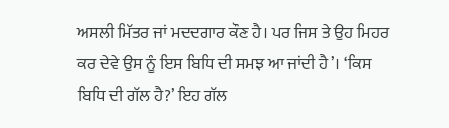ਅਸਲੀ ਮਿੱਤਰ ਜਾਂ ਮਦਦਗਾਰ ਕੌਣ ਹੈ। ਪਰ ਜਿਸ ਤੇ ਉਹ ਮਿਹਰ ਕਰ ਦੇਵੇ ਉਸ ਨੂੰ ਇਸ ਬਿਧਿ ਦੀ ਸਮਝ ਆ ਜਾਂਦੀ ਹੈ’। ‘ਕਿਸ ਬਿਧਿ ਦੀ ਗੱਲ ਹੈ?’ ਇਹ ਗੱਲ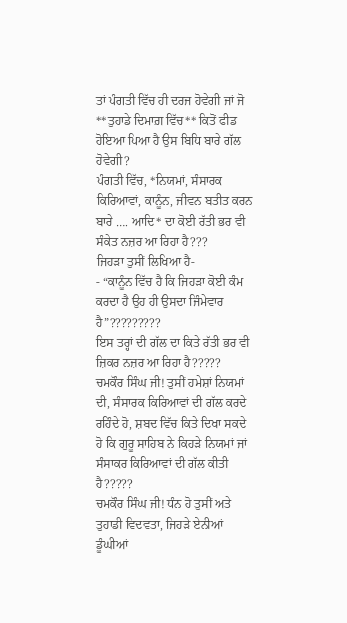ਤਾਂ ਪੰਗਤੀ ਵਿੱਚ ਹੀ ਦਰਜ ਹੋਵੇਗੀ ਜਾਂ ਜੋ **ਤੁਹਾਡੇ ਦਿਮਾਗ਼ ਵਿੱਚ** ਕਿਤੋਂ ਫੀਡ ਹੋਇਆ ਪਿਆ ਹੈ ਉਸ ਬਿਧਿ ਬਾਰੇ ਗੱਲ ਹੋਵੇਗੀ?
ਪੰਗਤੀ ਵਿੱਚ, *ਨਿਯਮਾਂ, ਸੰਸਾਰਕ ਕਿਰਿਆਵਾਂ, ਕਾਨੂੰਨ, ਜੀਵਨ ਬਤੀਤ ਕਰਨ ਬਾਰੇ …. ਆਦਿ* ਦਾ ਕੋਈ ਰੱਤੀ ਭਰ ਵੀ ਸੰਕੇਤ ਨਜ਼ਰ ਆ ਰਿਹਾ ਹੈ???
ਜਿਹੜਾ ਤੁਸੀਂ ਲਿਖਿਆ ਹੈ-
- “ਕਾਨੂੰਨ ਵਿੱਚ ਹੈ ਕਿ ਜਿਹੜਾ ਕੋਈ ਕੰਮ ਕਰਦਾ ਹੈ ਉਹ ਹੀ ਉਸਦਾ ਜਿੰਮੇਵਾਰ ਹੈ”?????????
ਇਸ ਤਰ੍ਹਾਂ ਦੀ ਗੱਲ ਦਾ ਕਿਤੇ ਰੱਤੀ ਭਰ ਵੀ ਜ਼ਿਕਰ ਨਜ਼ਰ ਆ ਰਿਹਾ ਹੈ?????
ਚਮਕੌਰ ਸਿੰਘ ਜੀ! ਤੁਸੀਂ ਹਮੇਸ਼ਾਂ ਨਿਯਮਾਂ ਦੀ, ਸੰਸਾਰਕ ਕਿਰਿਆਵਾਂ ਦੀ ਗੱਲ ਕਰਦੇ ਰਹਿੰਦੇ ਹੋ, ਸ਼ਬਦ ਵਿੱਚ ਕਿਤੇ ਦਿਖਾ ਸਕਦੇ ਹੋ ਕਿ ਗੁਰੂ ਸਾਹਿਬ ਨੇ ਕਿਹੜੇ ਨਿਯਮਾਂ ਜਾਂ ਸੰਸਾਕਰ ਕਿਰਿਆਵਾਂ ਦੀ ਗੱਲ ਕੀਤੀ ਹੈ?????
ਚਮਕੌਰ ਸਿੰਘ ਜੀ! ਧੰਨ ਹੋ ਤੁਸੀਂ ਅਤੇ ਤੁਹਾਡੀ ਵਿਦਵਤਾ, ਜਿਹੜੇ ਏਨੀਆਂ ਡੂੰਘੀਆਂ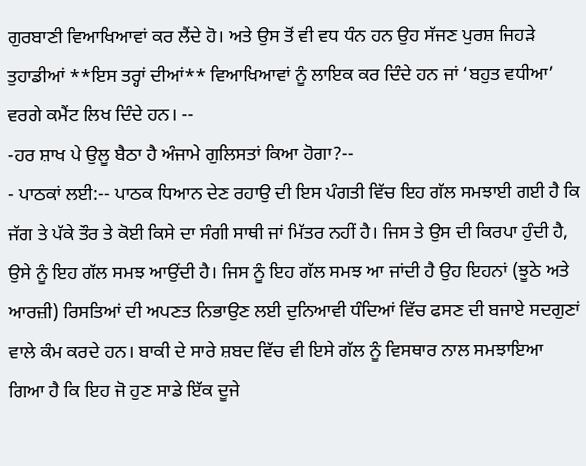ਗੁਰਬਾਣੀ ਵਿਆਖਿਆਵਾਂ ਕਰ ਲੈਂਦੇ ਹੋ। ਅਤੇ ਉਸ ਤੋਂ ਵੀ ਵਧ ਧੰਨ ਹਨ ਉਹ ਸੱਜਣ ਪੁਰਸ਼ ਜਿਹੜੇ ਤੁਹਾਡੀਆਂ **ਇਸ ਤਰ੍ਹਾਂ ਦੀਆਂ** ਵਿਆਖਿਆਵਾਂ ਨੂੰ ਲਾਇਕ ਕਰ ਦਿੰਦੇ ਹਨ ਜਾਂ ‘ਬਹੁਤ ਵਧੀਆ’ ਵਰਗੇ ਕਮੈਂਟ ਲਿਖ ਦਿੰਦੇ ਹਨ। --
-ਹਰ ਸ਼ਾਖ ਪੇ ਉਲੂ ਬੈਠਾ ਹੈ ਅੰਜਾਮੇ ਗੁਲਿਸਤਾਂ ਕਿਆ ਹੋਗਾ?--
- ਪਾਠਕਾਂ ਲਈ:-- ਪਾਠਕ ਧਿਆਨ ਦੇਣ ਰਹਾਉ ਦੀ ਇਸ ਪੰਗਤੀ ਵਿੱਚ ਇਹ ਗੱਲ ਸਮਝਾਈ ਗਈ ਹੈ ਕਿ ਜੱਗ ਤੇ ਪੱਕੇ ਤੌਰ ਤੇ ਕੋਈ ਕਿਸੇ ਦਾ ਸੰਗੀ ਸਾਥੀ ਜਾਂ ਮਿੱਤਰ ਨਹੀਂ ਹੈ। ਜਿਸ ਤੇ ਉਸ ਦੀ ਕਿਰਪਾ ਹੁੰਦੀ ਹੈ, ਉਸੇ ਨੂੰ ਇਹ ਗੱਲ ਸਮਝ ਆਉਂਦੀ ਹੈ। ਜਿਸ ਨੂੰ ਇਹ ਗੱਲ ਸਮਝ ਆ ਜਾਂਦੀ ਹੈ ਉਹ ਇਹਨਾਂ (ਝੂਠੇ ਅਤੇ ਆਰਜ਼ੀ) ਰਿਸਤਿਆਂ ਦੀ ਅਪਣਤ ਨਿਭਾਉਣ ਲਈ ਦੁਨਿਆਵੀ ਧੰਦਿਆਂ ਵਿੱਚ ਫਸਣ ਦੀ ਬਜਾਏ ਸਦਗੁਣਾਂ ਵਾਲੇ ਕੰਮ ਕਰਦੇ ਹਨ। ਬਾਕੀ ਦੇ ਸਾਰੇ ਸ਼ਬਦ ਵਿੱਚ ਵੀ ਇਸੇ ਗੱਲ ਨੂੰ ਵਿਸਥਾਰ ਨਾਲ ਸਮਝਾਇਆ ਗਿਆ ਹੈ ਕਿ ਇਹ ਜੋ ਹੁਣ ਸਾਡੇ ਇੱਕ ਦੂਜੇ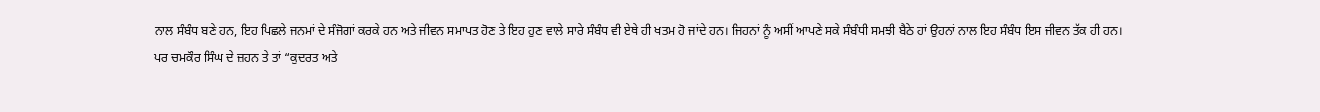ਨਾਲ ਸੰਬੰਧ ਬਣੇ ਹਨ, ਇਹ ਪਿਛਲੇ ਜਨਮਾਂ ਦੇ ਸੰਜੋਗਾਂ ਕਰਕੇ ਹਨ ਅਤੇ ਜੀਵਨ ਸਮਾਪਤ ਹੋਣ ਤੇ ਇਹ ਹੁਣ ਵਾਲੇ ਸਾਰੇ ਸੰਬੰਧ ਵੀ ਏਥੇ ਹੀ ਖਤਮ ਹੋ ਜਾਂਦੇ ਹਨ। ਜਿਹਨਾਂ ਨੂੰ ਅਸੀਂ ਆਪਣੇ ਸਕੇ ਸੰਬੰਧੀ ਸਮਝੀ ਬੈਠੇ ਹਾਂ ਉਹਨਾਂ ਨਾਲ ਇਹ ਸੰਬੰਧ ਇਸ ਜੀਵਨ ਤੱਕ ਹੀ ਹਨ।
ਪਰ ਚਮਕੌਰ ਸਿੰਘ ਦੇ ਜ਼ਹਨ ਤੇ ਤਾਂ “ਕੁਦਰਤ ਅਤੇ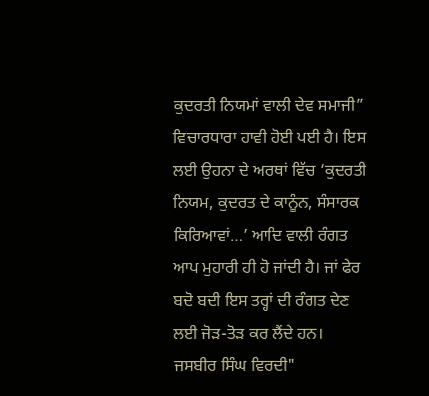ਕੁਦਰਤੀ ਨਿਯਮਾਂ ਵਾਲੀ ਦੇਵ ਸਮਾਜੀ” ਵਿਚਾਰਧਾਰਾ ਹਾਵੀ ਹੋਈ ਪਈ ਹੈ। ਇਸ ਲਈ ਉਹਨਾ ਦੇ ਅਰਥਾਂ ਵਿੱਚ ‘ਕੁਦਰਤੀ ਨਿਯਮ, ਕੁਦਰਤ ਦੇ ਕਾਨੂੰਨ, ਸੰਸਾਰਕ ਕਿਰਿਆਵਾਂ…’ ਆਦਿ ਵਾਲੀ ਰੰਗਤ ਆਪ ਮੁਹਾਰੀ ਹੀ ਹੋ ਜਾਂਦੀ ਹੈ। ਜਾਂ ਫੇਰ ਬਦੋ ਬਦੀ ਇਸ ਤਰ੍ਹਾਂ ਦੀ ਰੰਗਤ ਦੇਣ ਲਈ ਜੋੜ-ਤੋੜ ਕਰ ਲੈਂਦੇ ਹਨ।
ਜਸਬੀਰ ਸਿੰਘ ਵਿਰਦੀ"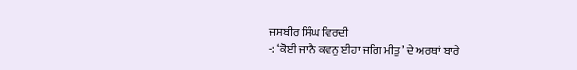ਜਸਬੀਰ ਸਿੰਘ ਵਿਰਦੀ
-: ‘ਕੋਈ ਜਾਨੈ ਕਵਨੁ ਈਹਾ ਜਗਿ ਮੀਤੁ’ ਦੇ ਅਰਥਾਂ ਬਾਰੇ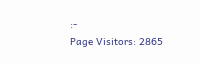:-
Page Visitors: 2865